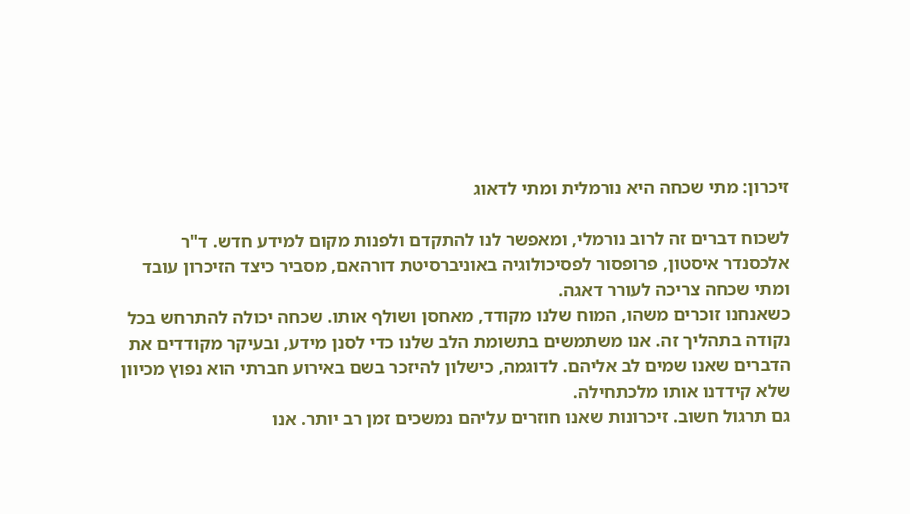זיכרון: מתי שכחה היא נורמלית ומתי לדאוג

לשכוח דברים זה לרוב נורמלי, ומאפשר לנו להתקדם ולפנות מקום למידע חדש. ד"ר אלכסנדר איסטון, פרופסור לפסיכולוגיה באוניברסיטת דורהאם, מסביר כיצד הזיכרון עובד ומתי שכחה צריכה לעורר דאגה.
כשאנחנו זוכרים משהו, המוח שלנו מקודד, מאחסן ושולף אותו. שכחה יכולה להתרחש בכל נקודה בתהליך זה. אנו משתמשים בתשומת הלב שלנו כדי לסנן מידע, ובעיקר מקודדים את הדברים שאנו שמים לב אליהם. לדוגמה, כישלון להיזכר בשם באירוע חברתי הוא נפוץ מכיוון שלא קידדנו אותו מלכתחילה.
גם תרגול חשוב. זיכרונות שאנו חוזרים עליהם נמשכים זמן רב יותר. אנו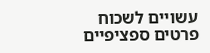עשויים לשכוח פרטים ספציפיים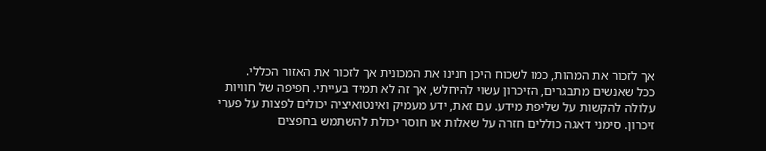אך לזכור את המהות, כמו לשכוח היכן חנינו את המכונית אך לזכור את האזור הכללי.
ככל שאנשים מתבגרים, הזיכרון עשוי להיחלש, אך זה לא תמיד בעייתי. חפיפה של חוויות עלולה להקשות על שליפת מידע. עם זאת, ידע מעמיק ואינטואיציה יכולים לפצות על פערי זיכרון. סימני דאגה כוללים חזרה על שאלות או חוסר יכולת להשתמש בחפצים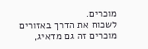מוכרים.
לשכוח את הדרך באזורים מוכרים זה גם מדאיג,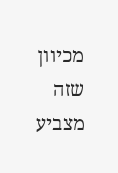מכיוון שזה מצביע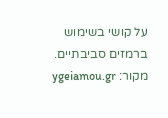על קושי בשימוש ברמזים סביבתיים.
מקור: ygeiamou.gr